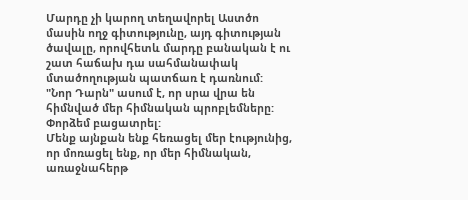Մարդը չի կարող տեղավորել Աստծո մասին ողջ գիտությունը, այդ գիտության ծավալը, որովհետև մարդը բանական է ու շատ հաճախ դա սահմանափակ մտածողության պատճառ է դառնում:
"Նոր Դարն" ասում է, որ սրա վրա են հիմնված մեր հիմնական պրոբլեմները: Փորձեմ բացատրել:
Մենք այնքան ենք հեռացել մեր էությունից, որ մոռացել ենք, որ մեր հիմնական, առաջնահերթ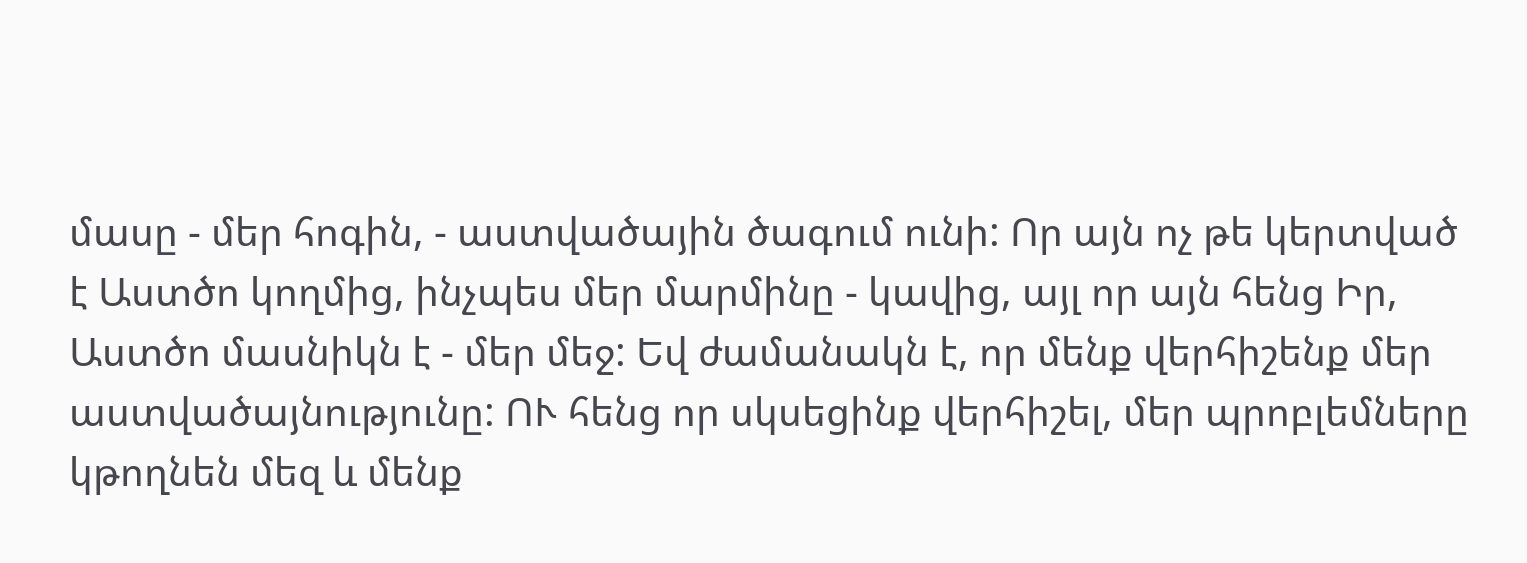մասը - մեր հոգին, - աստվածային ծագում ունի: Որ այն ոչ թե կերտված է Աստծո կողմից, ինչպես մեր մարմինը - կավից, այլ որ այն հենց Իր, Աստծո մասնիկն է - մեր մեջ: Եվ ժամանակն է, որ մենք վերհիշենք մեր աստվածայնությունը: ՈՒ հենց որ սկսեցինք վերհիշել, մեր պրոբլեմները կթողնեն մեզ և մենք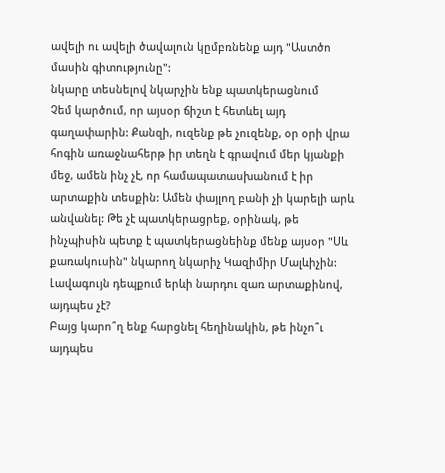ավելի ու ավելի ծավալուն կըմբռնենք այդ "Աստծո մասին գիտությունը":
նկարը տեսնելով նկարչին ենք պատկերացնում
Չեմ կարծում, որ այսօր ճիշտ է հետևել այդ գաղափարին: Քանզի, ուզենք թե չուզենք, օր օրի վրա հոգին առաջնահերթ իր տեղն է գրավում մեր կյանքի մեջ, ամեն ինչ չէ, որ համապատասխանում է իր արտաքին տեսքին: Ամեն փայլող բանի չի կարելի արև անվանել: Թե չէ պատկերացրեք, օրինակ, թե ինչպիսին պետք է պատկերացնեինք մենք այսօր "Սև քառակուսին" նկարող նկարիչ Կազիմիր Մալևիչին: Լավագույն դեպքում երևի նարդու զառ արտաքինով, այդպես չէ?
Բայց կարո՞ղ ենք հարցնել հեղինակին, թե ինչո՞ւ այդպես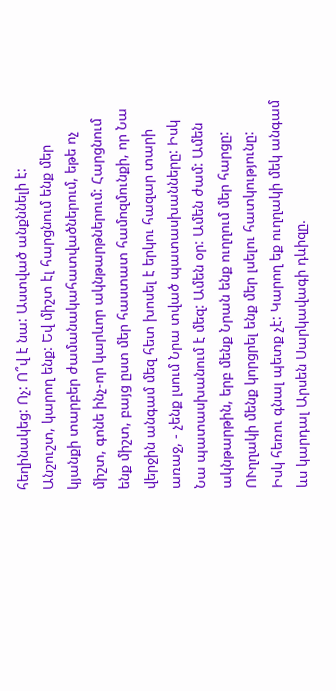հեղինակեց: Ոչ: Ո՞վ է նա: Աստված անքննելի է:
Անշուշտ, կարող ենք: Եվ միշտ էլ հարցնում ենք մեր կյանքի տարբեր ժամանակահատվածներում, եթե ոչ միշտ, գոնե ինչ-որ կարևոր ակնթարթներում: Հարցնում ենք միշտ, բայց ըստ մեր հաստատ համոզմունքի, որ Նա վերջին անգամ մեզ հետ խոսել է երկու հազար տարի առաջ, - չենք լսում Նրա տված պատասխանները: Իսկ Նա պատասխանում է մեզ: Ամեն օր: Ամեն ժամ: Ամեն ակնթարթին, երբ մենք Նրան ենք ուղղում մեր հարցը: ՈՒղղակի մենք կորցրել ենք մեր լսելու հատկությունը:
Իսկ հեռու գնալ պետք չէ: Կարող եք ուղղակի մեկ անգամ ևս կարդալ Արսեն Սարկավագի դևիզը.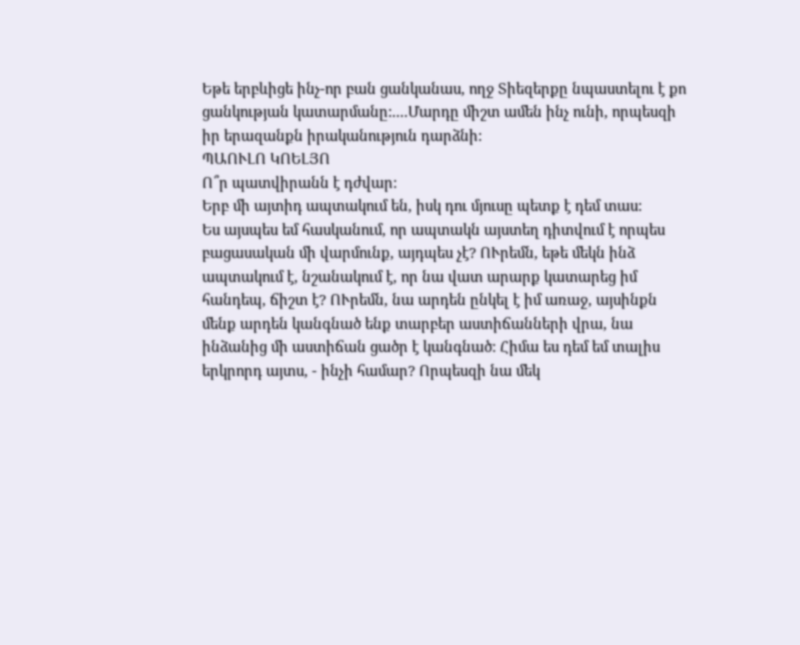Եթե երբևիցե ինչ-որ բան ցանկանաս, ողջ Տիեզերքը նպաստելու է քո ցանկության կատարմանը:....Մարդը միշտ ամեն ինչ ունի, որպեսզի իր երազանքն իրականություն դարձնի:
ՊԱՈՒԼՈ ԿՈԵԼՅՈ
Ո՞ր պատվիրանն է դժվար:
Երբ մի այտիդ ապտակում են, իսկ դու մյուսը պետք է դեմ տաս:
Ես այսպես եմ հասկանում, որ ապտակն այստեղ դիտվում է որպես բացասական մի վարմունք, այդպես չէ? ՈՒրեմն, եթե մեկն ինձ ապտակում է, նշանակում է, որ նա վատ արարք կատարեց իմ հանդեպ, ճիշտ է? ՈՒրեմն, նա արդեն ընկել է իմ առաջ, այսինքն մենք արդեն կանգնած ենք տարբեր աստիճանների վրա, նա ինձանից մի աստիճան ցածր է կանգնած: Հիմա ես դեմ եմ տալիս երկրորդ այտս, - ինչի համար? Որպեսզի նա մեկ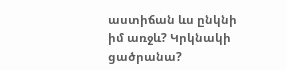աստիճան ևս ընկնի իմ առջև? Կրկնակի ցածրանա?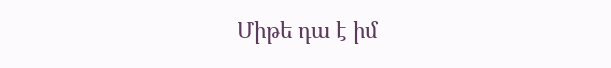Միթե դա է իմ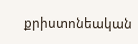քրիստոնեական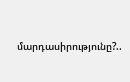մարդասիրությունը?..